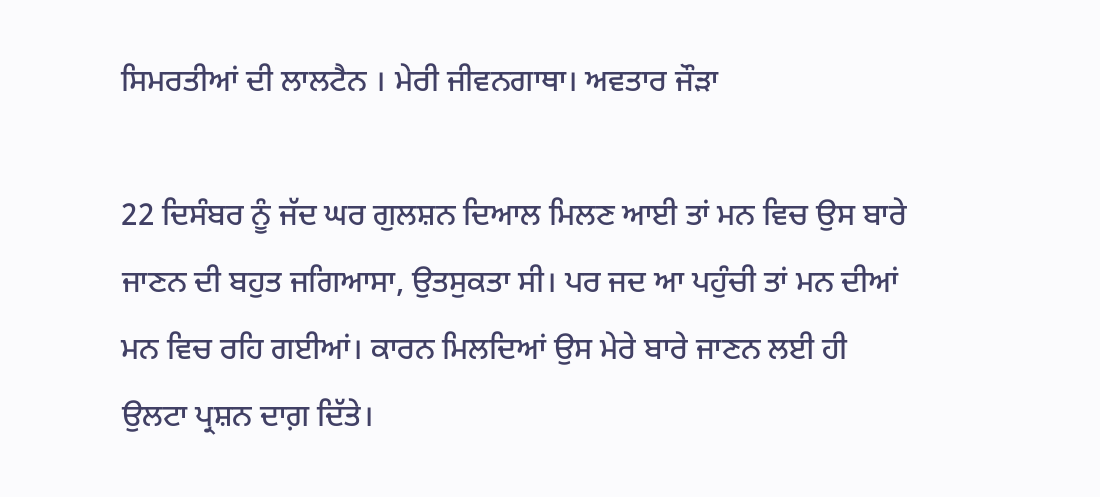ਸਿਮਰਤੀਆਂ ਦੀ ਲਾਲਟੈਨ । ਮੇਰੀ ਜੀਵਨਗਾਥਾ। ਅਵਤਾਰ ਜੌੜਾ

22 ਦਿਸੰਬਰ ਨੂੰ ਜੱਦ ਘਰ ਗੁਲਸ਼ਨ ਦਿਆਲ ਮਿਲਣ ਆਈ ਤਾਂ ਮਨ ਵਿਚ ਉਸ ਬਾਰੇ ਜਾਣਨ ਦੀ ਬਹੁਤ ਜਗਿਆਸਾ, ਉਤਸੁਕਤਾ ਸੀ। ਪਰ ਜਦ ਆ ਪਹੁੰਚੀ ਤਾਂ ਮਨ ਦੀਆਂ ਮਨ ਵਿਚ ਰਹਿ ਗਈਆਂ। ਕਾਰਨ ਮਿਲਦਿਆਂ ਉਸ ਮੇਰੇ ਬਾਰੇ ਜਾਣਨ ਲਈ ਹੀ ਉਲਟਾ ਪ੍ਰਸ਼ਨ ਦਾਗ਼ ਦਿੱਤੇ।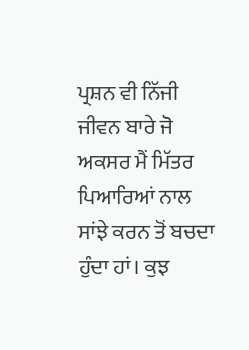ਪ੍ਰਸ਼ਨ ਵੀ ਨਿੱਜੀ ਜੀਵਨ ਬਾਰੇ ਜੋ ਅਕਸਰ ਮੈਂ ਮਿੱਤਰ ਪਿਆਰਿਆਂ ਨਾਲ ਸਾਂਝੇ ਕਰਨ ਤੋਂ ਬਚਦਾ ਹੁੰਦਾ ਹਾਂ। ਕੁਝ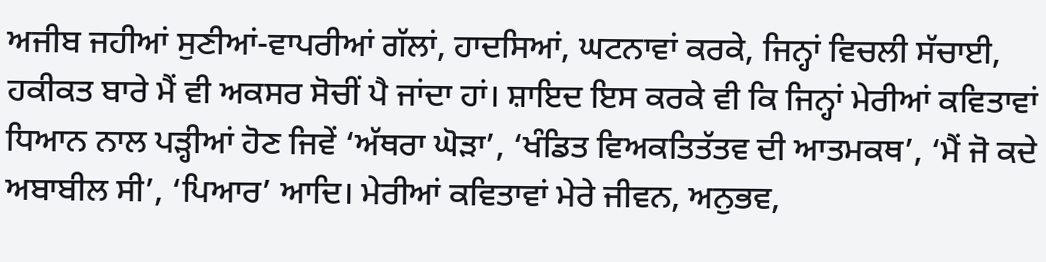ਅਜੀਬ ਜਹੀਆਂ ਸੁਣੀਆਂ-ਵਾਪਰੀਆਂ ਗੱਲਾਂ, ਹਾਦਸਿਆਂ, ਘਟਨਾਵਾਂ ਕਰਕੇ, ਜਿਨ੍ਹਾਂ ਵਿਚਲੀ ਸੱਚਾਈ, ਹਕੀਕਤ ਬਾਰੇ ਮੈਂ ਵੀ ਅਕਸਰ ਸੋਚੀਂ ਪੈ ਜਾਂਦਾ ਹਾਂ। ਸ਼ਾਇਦ ਇਸ ਕਰਕੇ ਵੀ ਕਿ ਜਿਨ੍ਹਾਂ ਮੇਰੀਆਂ ਕਵਿਤਾਵਾਂ ਧਿਆਨ ਨਾਲ ਪੜ੍ਹੀਆਂ ਹੋਣ ਜਿਵੇਂ ‘ਅੱਥਰਾ ਘੋੜਾ’, ‘ਖੰਡਿਤ ਵਿਅਕਤਿਤੱਤਵ ਦੀ ਆਤਮਕਥ’, ‘ਮੈਂ ਜੋ ਕਦੇ ਅਬਾਬੀਲ ਸੀ’, ‘ਪਿਆਰ’ ਆਦਿ। ਮੇਰੀਆਂ ਕਵਿਤਾਵਾਂ ਮੇਰੇ ਜੀਵਨ, ਅਨੁਭਵ,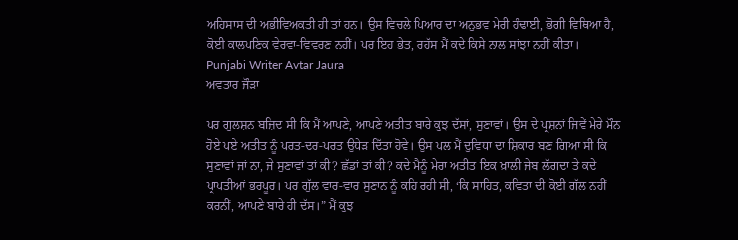ਅਹਿਸਾਸ ਦੀ ਅਭੀਵਿਅਕਤੀ ਹੀ ਤਾਂ ਹਨ। ਉਸ ਵਿਚਲੇ ਪਿਆਰ ਦਾ ਅਨੁਭਵ ਮੇਰੀ ਹੰਢਾਈ, ਭੋਗੀ ਵਿਥਿਆ ਹੈ, ਕੋਈ ਕਾਲਪਣਿਕ ਵੇਰਵਾ-ਵਿਵਰਣ ਨਹੀਂ। ਪਰ ਇਹ ਭੇਤ, ਰਹੱਸ ਮੈਂ ਕਦੇ ਕਿਸੇ ਨਾਲ ਸਾਂਝਾ ਨਹੀਂ ਕੀਤਾ।
Punjabi Writer Avtar Jaura
ਅਵਤਾਰ ਜੌੜਾ

ਪਰ ਗੁਲਸ਼ਨ ਬਜ਼ਿਦ ਸੀ ਕਿ ਮੈਂ ਆਪਣੇ, ਆਪਣੇ ਅਤੀਤ ਬਾਰੇ ਕੁਝ ਦੱਸਾਂ, ਸੁਣਾਵਾਂ। ਉਸ ਦੇ ਪ੍ਰਸ਼ਨਾਂ ਜਿਵੇਂ ਮੇਰੇ ਮੌਨ ਹੋਏ ਪਏ ਅਤੀਤ ਨੂੰ ਪਰਤ-ਦਰ-ਪਰਤ ਉਧੇੜ ਦਿੱਤਾ ਹੋਵੇ। ਉਸ ਪਲ ਮੈਂ ਦੁਵਿਧਾ ਦਾ ਸ਼ਿਕਾਰ ਬਣ ਗਿਆ ਸੀ ਕਿ ਸੁਣਾਵਾਂ ਜਾਂ ਨਾ, ਜੇ ਸੁਣਾਵਾਂ ਤਾਂ ਕੀ? ਛੱਡਾਂ ਤਾਂ ਕੀ? ਕਦੇ ਮੈਨੂੰ ਮੇਰਾ ਅਤੀਤ ਇਕ ਖ਼ਾਲੀ ਜੇਬ ਲੱਗਦਾ ਤੇ ਕਦੇ ਪ੍ਰਾਪਤੀਆਂ ਭਰਪੂਰ। ਪਰ ਗੁੱਲ ਵਾਰ-ਵਾਰ ਸੁਣਾਨ ਨੂੰ ਕਹਿ ਰਹੀ ਸੀ, ‘ਕਿ ਸਾਹਿਤ, ਕਵਿਤਾ ਦੀ ਕੋਈ ਗੱਲ ਨਹੀਂ ਕਰਨੀਂ, ਆਪਣੇ ਬਾਰੇ ਹੀ ਦੱਸ।” ਮੈਂ ਕੁਝ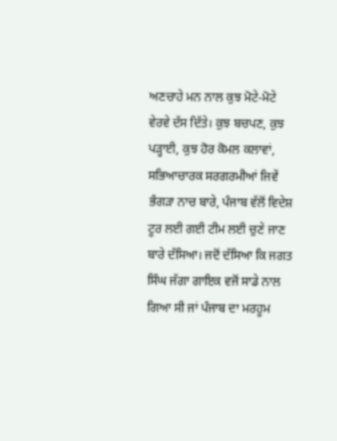ਅਣਚਾਹੇ ਮਨ ਨਾਲ ਕੁਝ ਮੋਟੇ-ਮੋਟੇ ਵੇਰਵੇ ਦੱਸ ਦਿੱਤੇ। ਕੁਝ ਬਚਪਣ, ਕੁਝ ਪੜ੍ਹਾਈ, ਕੁਝ ਹੋਰ ਕੋਮਲ ਕਲਾਵਾਂ, ਸਭਿਆਚਾਰਕ ਸਰਗਰਮੀਆਂ ਜਿਵੇਂ ਭੰਗੜਾ ਨਾਚ ਬਾਰੇ, ਪੰਜਾਬ ਵੱਲੋਂ ਵਿਦੇਸ਼ ਟੂਰ ਲਈ ਗਈ ਟੀਮ ਲਈ ਚੁਣੇ ਜਾਣ ਬਾਰੇ ਦੱਸਿਆ। ਜਦੋਂ ਦੱਸਿਆ ਕਿ ਜਗਤ ਸਿੰਘ ਜੱਗਾ ਗਾਇਕ ਵਜੋਂ ਸਾਡੇ ਨਾਲ ਗਿਆ ਸੀ ਜਾਂ ਪੰਜਾਬ ਦਾ ਮਰਹੂਮ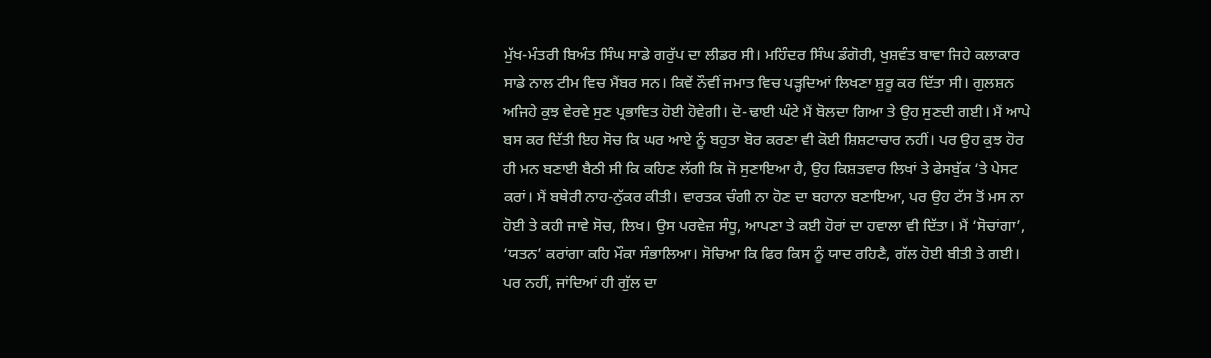ਮੁੱਖ-ਮੰਤਰੀ ਬਿਅੰਤ ਸਿੰਘ ਸਾਡੇ ਗਰੁੱਪ ਦਾ ਲੀਡਰ ਸੀ। ਮਹਿੰਦਰ ਸਿੰਘ ਡੰਗੋਰੀ, ਖੁਸ਼ਵੰਤ ਬਾਵਾ ਜਿਹੇ ਕਲਾਕਾਰ ਸਾਡੇ ਨਾਲ ਟੀਮ ਵਿਚ ਮੈਂਬਰ ਸਨ। ਕਿਵੇਂ ਨੌਵੀਂ ਜਮਾਤ ਵਿਚ ਪੜ੍ਹਦਿਆਂ ਲਿਖਣਾ ਸ਼ੁਰੂ ਕਰ ਦਿੱਤਾ ਸੀ। ਗੁਲਸ਼ਨ ਅਜਿਹੇ ਕੁਝ ਵੇਰਵੇ ਸੁਣ ਪ੍ਰਭਾਵਿਤ ਹੋਈ ਹੋਵੇਗੀ। ਦੋ-ਢਾਈ ਘੰਟੇ ਮੈਂ ਬੋਲਦਾ ਗਿਆ ਤੇ ਉਹ ਸੁਣਦੀ ਗਈ। ਮੈਂ ਆਪੇ ਬਸ ਕਰ ਦਿੱਤੀ ਇਹ ਸੋਚ ਕਿ ਘਰ ਆਏ ਨੂੰ ਬਹੁਤਾ ਬੋਰ ਕਰਣਾ ਵੀ ਕੋਈ ਸ਼ਿਸ਼ਟਾਚਾਰ ਨਹੀਂ। ਪਰ ਉਹ ਕੁਝ ਹੋਰ ਹੀ ਮਨ ਬਣਾਈ ਬੈਠੀ ਸੀ ਕਿ ਕਹਿਣ ਲੱਗੀ ਕਿ ਜੋ ਸੁਣਾਇਆ ਹੈ, ਉਹ ਕਿਸ਼ਤਵਾਰ ਲਿਖਾਂ ਤੇ ਫੇਸਬੁੱਕ ‘ਤੇ ਪੇਸਟ ਕਰਾਂ। ਮੈਂ ਬਥੇਰੀ ਨਾਹ-ਨੁੱਕਰ ਕੀਤੀ। ਵਾਰਤਕ ਚੰਗੀ ਨਾ ਹੋਣ ਦਾ ਬਹਾਨਾ ਬਣਾਇਆ, ਪਰ ਉਹ ਟੱਸ ਤੋਂ ਮਸ ਨਾ ਹੋਈ ਤੇ ਕਹੀ ਜਾਵੇ ਸੋਚ, ਲਿਖ। ਉਸ ਪਰਵੇਜ਼ ਸੰਧੂ, ਆਪਣਾ ਤੇ ਕਈ ਹੋਰਾਂ ਦਾ ਹਵਾਲਾ ਵੀ ਦਿੱਤਾ। ਮੈਂ ‘ਸੋਚਾਂਗਾ’, ‘ਯਤਨ’ ਕਰਾਂਗਾ ਕਹਿ ਮੌਕਾ ਸੰਭਾਲਿਆ। ਸੋਚਿਆ ਕਿ ਫਿਰ ਕਿਸ ਨੂੰ ਯਾਦ ਰਹਿਣੈ, ਗੱਲ ਹੋਈ ਬੀਤੀ ਤੇ ਗਈ। ਪਰ ਨਹੀਂ, ਜਾਂਦਿਆਂ ਹੀ ਗੁੱਲ ਦਾ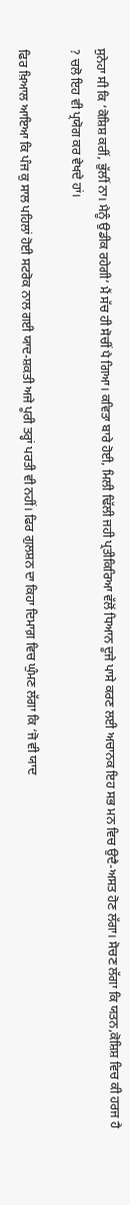ਸੁਨੇਹਾ ਸੀ ਕਿ ‘ਕੋਸ਼ਿਸ਼ ਕਰੀਂ, ਭੁੱਲੀਂ ਨਾ। ਮੈਨੂੰ ਉਡੀਕ ਰਹੇਗੀ’ ਮੈਂ ਸੱਚ ਹੀ ਸੋਚੀਂ ਪੈ ਗਿਆ। ਕਵਿਤਾ ਬਾਰੇ ਹੋਈ, ਮਿਲੀ ਢਿੱਲੀ ਜਹੀ ਪ੍ਰਤੀਕਿਰਿਆ ਵੱਲੋਂ ਧਿਆਨ ਦੂਜੇ ਪਾਸੇ ਕਰਣ ਲਈ ਅਚਾਨਕ ਇਹ ਸਭ ਮਨ ਵਿਚ ਉਦੈ-ਅਸਤ ਹੋਣ ਲੱਗਾ। ਸੋਚਣ ਲੱਗਾ ਕਿ ਯਤਨ,ਕੋਸ਼ਿਸ਼ ਵਿਚ ਕੀ ਹਰਜ ਹੈ ? ਚਲੋ ਇਹ ਵੀ ਪ੍ਰਯੋਗ ਕਰ ਵੇਖਦੇ ਹਾਂ।

ਫਿਰ ਖ਼ਿਆਲ ਆਇਆ ਕਿ ਪੰਜ ਕੁ ਸਾਲ ਪਹਿਲਾਂ ਹੋਈ ਸਟਰੋਕ ਨਾਲ ਗਈ ਯਾਦ-ਸ਼ਕਤੀ ਅਜੇ ਪੂਰੀ ਤਰ੍ਹਾਂ ਪਰਤੀ ਵੀ ਨਹੀਂ। ਫਿਰ ਗੁਲਸ਼ਨ ਦਾ ਕਿਹਾ ਦਿਮਾਗ਼ ਵਿਚ ਘੁੰਮਣ ਲੱਗਾ ਕਿ ‘ਜੋ ਵੀ ਯਾਦ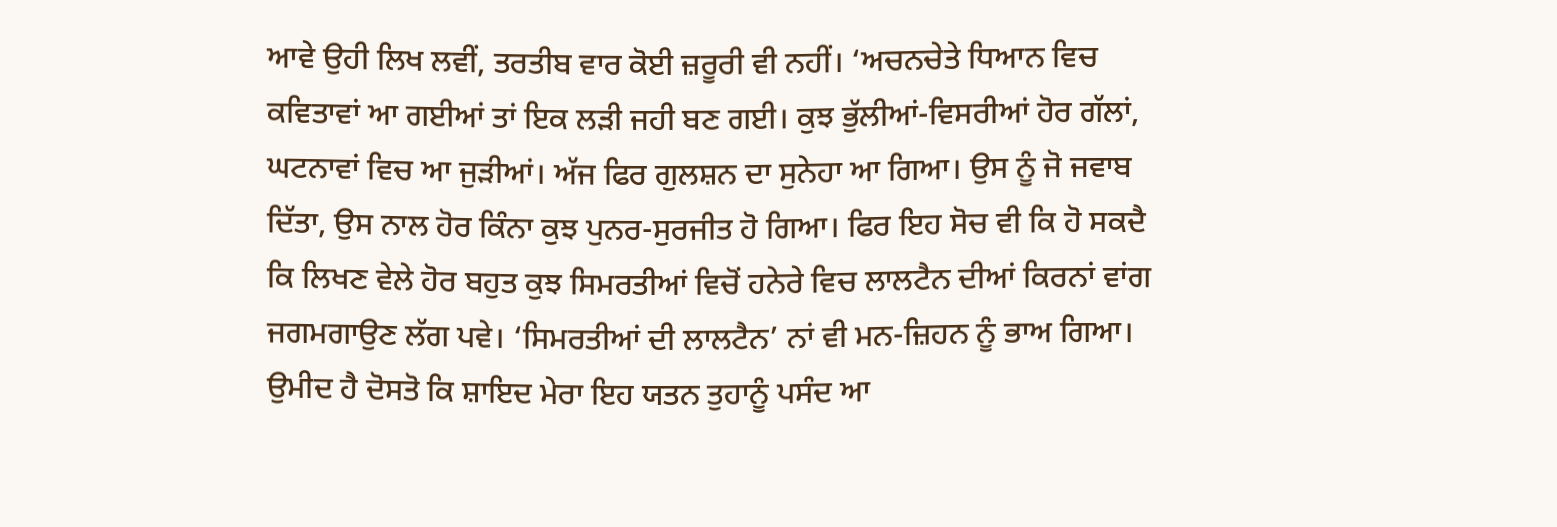ਆਵੇ ਉਹੀ ਲਿਖ ਲਵੀਂ, ਤਰਤੀਬ ਵਾਰ ਕੋਈ ਜ਼ਰੂਰੀ ਵੀ ਨਹੀਂ। ‘ਅਚਨਚੇਤੇ ਧਿਆਨ ਵਿਚ ਕਵਿਤਾਵਾਂ ਆ ਗਈਆਂ ਤਾਂ ਇਕ ਲੜੀ ਜਹੀ ਬਣ ਗਈ। ਕੁਝ ਭੁੱਲੀਆਂ-ਵਿਸਰੀਆਂ ਹੋਰ ਗੱਲਾਂ, ਘਟਨਾਵਾਂ ਵਿਚ ਆ ਜੁੜੀਆਂ। ਅੱਜ ਫਿਰ ਗੁਲਸ਼ਨ ਦਾ ਸੁਨੇਹਾ ਆ ਗਿਆ। ਉਸ ਨੂੰ ਜੋ ਜਵਾਬ ਦਿੱਤਾ, ਉਸ ਨਾਲ ਹੋਰ ਕਿੰਨਾ ਕੁਝ ਪੁਨਰ-ਸੁਰਜੀਤ ਹੋ ਗਿਆ। ਫਿਰ ਇਹ ਸੋਚ ਵੀ ਕਿ ਹੋ ਸਕਦੈ ਕਿ ਲਿਖਣ ਵੇਲੇ ਹੋਰ ਬਹੁਤ ਕੁਝ ਸਿਮਰਤੀਆਂ ਵਿਚੋਂ ਹਨੇਰੇ ਵਿਚ ਲਾਲਟੈਨ ਦੀਆਂ ਕਿਰਨਾਂ ਵਾਂਗ ਜਗਮਗਾਉਣ ਲੱਗ ਪਵੇ। ‘ਸਿਮਰਤੀਆਂ ਦੀ ਲਾਲਟੈਨ’ ਨਾਂ ਵੀ ਮਨ-ਜ਼ਿਹਨ ਨੂੰ ਭਾਅ ਗਿਆ। ਉਮੀਦ ਹੈ ਦੋਸਤੋ ਕਿ ਸ਼ਾਇਦ ਮੇਰਾ ਇਹ ਯਤਨ ਤੁਹਾਨੂੰ ਪਸੰਦ ਆ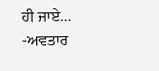ਹੀ ਜਾਏ…
-ਅਵਤਾਰ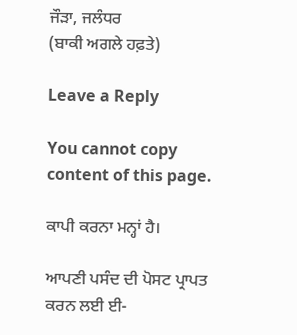ਜੌੜਾ, ਜਲੰਧਰ
(ਬਾਕੀ ਅਗਲੇ ਹਫ਼ਤੇ)

Leave a Reply

You cannot copy content of this page.

ਕਾਪੀ ਕਰਨਾ ਮਨ੍ਹਾਂ ਹੈ।

ਆਪਣੀ ਪਸੰਦ ਦੀ ਪੋਸਟ ਪ੍ਰਾਪਤ ਕਰਨ ਲਈ ਈ-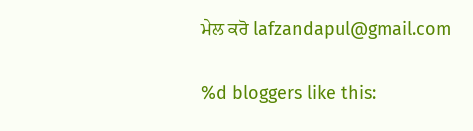ਮੇਲ ਕਰੋ lafzandapul@gmail.com

%d bloggers like this: